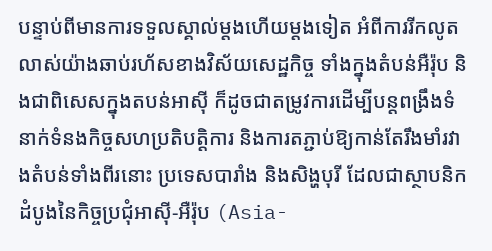បន្ទាប់ពីមានការទទួលស្គាល់ម្តងហើយម្តងទៀត អំពីការរីកលូតលាស់យ៉ាងឆាប់រហ័សខាងវិស័យសេដ្ឋកិច្ច ទាំងក្នុងតំបន់អឺរ៉ុប និងជាពិសេសក្នុងតបន់អាស៊ី ក៏ដូចជាតម្រូវការដើម្បីបន្តពង្រឹងទំនាក់ទំនងកិច្ចសហប្រតិបត្តិការ និងការតភ្ជាប់ឱ្យកាន់តែរឹងមាំរវាងតំបន់ទាំងពីរនោះ ប្រទេសបារាំង និងសិង្ហបុរី ដែលជាស្ថាបនិកដំបូងនៃកិច្ចប្រជុំអាស៊ី-អឺរ៉ុប (Asia-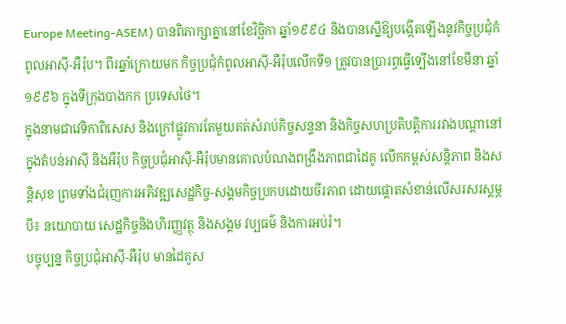Europe Meeting-ASEM) បានពិភាក្សាគ្នានៅខែវិច្ឆិកា ឆ្នាំ១៩៩៤ និងបានស្នើឱ្យបង្កើតឡើងនូវកិច្ចប្រជុំកំពូលអាស៊ី-អឺរ៉ុប។ ពីរឆ្នាំក្រោយមក កិច្ចប្រជុំកំពូលអាស៊ី-អឺរ៉ុបលើកទី១ ត្រូវបានប្រារព្ធធ្វើទ្បើងនៅខែមីនា ឆ្នាំ១៩៩៦ ក្នុងទីក្រុងបាងកក ប្រទេសថៃ។
ក្នុងនាមជាវេទិកាពិសេស និងក្រៅផ្លូវការតែមួយគត់សំរាប់កិច្ចសន្ទនា និងកិច្ចសហប្រតិបត្តិការរវាងបណ្តានៅក្នុងតំបន់អាស៊ី និងអឺរ៉ុប កិច្ចប្រជុំអាស៊ី-អឺរ៉ុបមានគោលបំណងពង្រឹងភាពជាដៃគូ លើកកម្ពស់សន្តិភាព និងសន្តិសុខ ព្រមទាំងជំរុញការអភិវឌ្ឍសេដ្ឋកិច្ច-សង្គមកិច្ចប្រកបដោយចីរភាព ដោយផ្តោតសំខាន់លើសរសរស្តម្ភបី៖ នយោបាយ សេដ្ឋកិច្ចនិងហិរញ្ញវត្ថុ និងសង្គម វប្បធម៌ និងការអប់រំ។
បច្ចុប្បន្ន កិច្ចប្រជុំអាស៊ី-អឺរ៉ុប មានដៃគូស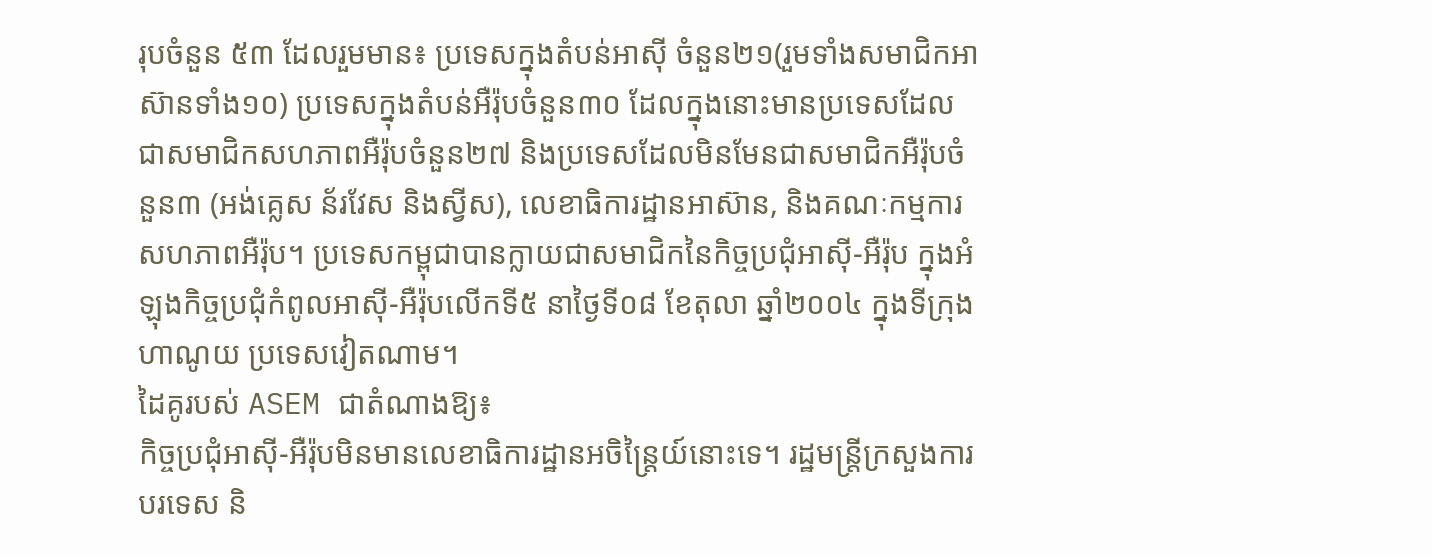រុបចំនួន ៥៣ ដែលរួមមាន៖ ប្រទេសក្នុងតំបន់អាស៊ី ចំនួន២១(រួមទាំងសមាជិកអាស៊ានទាំង១០) ប្រទេសក្នុងតំបន់អឺរ៉ុបចំនួន៣០ ដែលក្នុងនោះមានប្រទេសដែលជាសមាជិកសហភាពអឺរ៉ុបចំនួន២៧ និងប្រទេសដែលមិនមែនជាសមាជិកអឺរ៉ុបចំនួន៣ (អង់គ្លេស ន័រវែស និងស្វីស), លេខាធិការដ្ឋានអាស៊ាន, និងគណៈកម្មការសហភាពអឺរ៉ុប។ ប្រទេសកម្ពុជាបានក្លាយជាសមាជិកនៃកិច្ចប្រជុំអាស៊ី-អឺរ៉ុប ក្នុងអំឡុងកិច្ចប្រជុំកំពូលអាស៊ី-អឺរ៉ុបលើកទី៥ នាថ្ងៃទី០៨ ខែតុលា ឆ្នាំ២០០៤ ក្នុងទីក្រុងហាណូយ ប្រទេសវៀតណាម។
ដៃគូរបស់ ASEM ជាតំណាងឱ្យ៖
កិច្ចប្រជុំអាស៊ី-អឺរ៉ុបមិនមានលេខាធិការដ្ឋានអចិន្ត្រៃយ៍នោះទេ។ រដ្ឋមន្រ្តីក្រសួងការបរទេស និ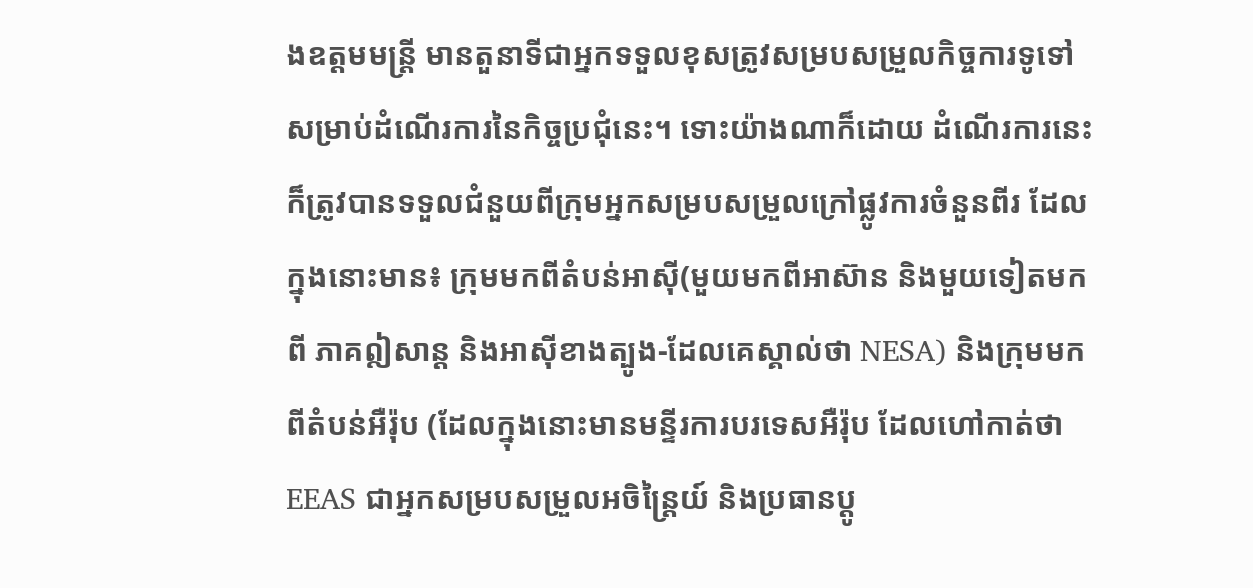ងឧត្តមមន្រ្តី មានតួនាទីជាអ្នកទទួលខុសត្រូវសម្របសម្រួលកិច្ចការទូទៅសម្រាប់ដំណើរការនៃកិច្ចប្រជុំនេះ។ ទោះយ៉ាងណាក៏ដោយ ដំណើរការនេះក៏ត្រូវបានទទួលជំនួយពីក្រុមអ្នកសម្របសម្រួលក្រៅផ្លូវការចំនួនពីរ ដែលក្នុងនោះមាន៖ ក្រុមមកពីតំបន់អាស៊ី(មួយមកពីអាស៊ាន និងមួយទៀតមកពី ភាគឦសាន្ត និងអាស៊ីខាងត្បូង-ដែលគេស្គាល់ថា NESA) និងក្រុមមកពីតំបន់អឺរ៉ុប (ដែលក្នុងនោះមានមន្ទីរការបរទេសអឺរ៉ុប ដែលហៅកាត់ថា EEAS ជាអ្នកសម្របសម្រួលអចិន្រៃ្តយ៍ និងប្រធានប្តូ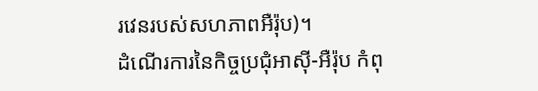រវេនរបស់សហភាពអឺរ៉ុប)។
ដំណើរការនៃកិច្ចប្រជុំអាស៊ី-អឺរ៉ុប កំពុ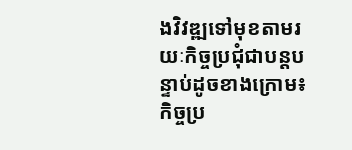ងវិវឌ្ឍទៅមុខតាមរយៈកិច្ចប្រជុំជាបន្តបន្ទាប់ដូចខាងក្រោម៖
កិច្ចប្រ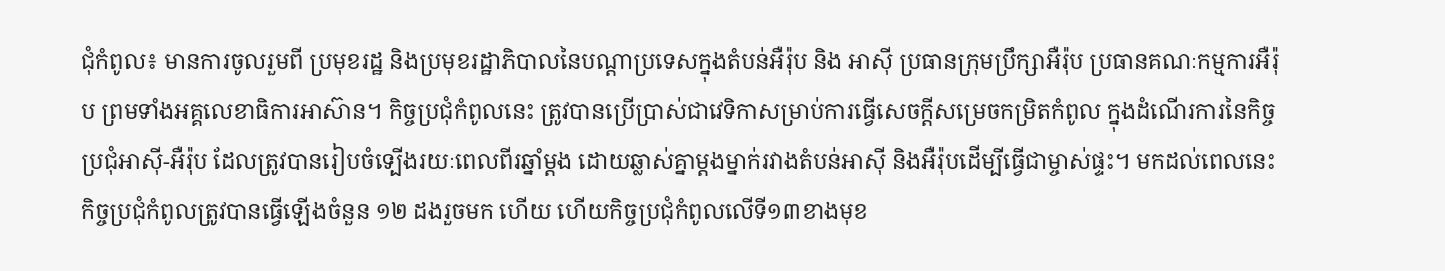ជុំកំពូល៖ មានការចូលរួមពី ប្រមុខរដ្ឋ និងប្រមុខរដ្ឋាភិបាលនៃបណ្ដាប្រទេសក្នុងតំបន់អឺរ៉ុប និង អាស៊ី ប្រធានក្រុមប្រឹក្សាអឺរ៉ុប ប្រធានគណៈកម្មការអឺរ៉ុប ព្រមទាំងអគ្គលេខាធិការអាស៊ាន។ កិច្ចប្រជុំកំពូលនេះ ត្រូវបានប្រើប្រាស់ជាវេទិកាសម្រាប់ការធ្វើសេចក្ដីសម្រេចកម្រិតកំពូល ក្នុងដំណើរការនៃកិច្ចប្រជុំអាស៊ី-អឺរ៉ុប ដែលត្រូវបានរៀបចំទ្បើងរយៈពេលពីរឆ្នាំម្តង ដោយឆ្លាស់គ្នាម្តងម្នាក់រវាងតំបន់អាស៊ី និងអឺរ៉ុបដើម្បីធ្វើជាម្ចាស់ផ្ទះ។ មកដល់ពេលនេះ កិច្ចប្រជុំកំពូលត្រូវបានធ្វើឡើងចំនួន ១២ ដងរួចមក ហើយ ហើយកិច្ចប្រជុំកំពូលលើទី១៣ខាងមុខ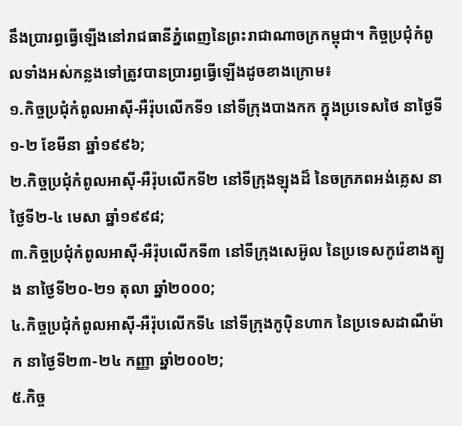នឹងប្រារព្ធធ្វើឡើងនៅរាជធានីភ្នំពេញនៃព្រះរាជាណាចក្រកម្ពុជា។ កិច្ចប្រជុំកំពូលទាំងអស់កន្លងទៅត្រូវបានប្រារព្ធធ្វើឡើងដូចខាងក្រោម៖
១.កិច្ចប្រជុំកំពូលអាស៊ី-អឺរ៉ុបលើកទី១ នៅទីក្រុងបាងកក ក្នុងប្រទេសថៃ នាថ្ងៃទី១-២ ខែមីនា ឆ្នាំ១៩៩៦;
២.កិច្ចប្រជុំកំពូលអាស៊ី-អឺរ៉ុបលើកទី២ នៅទីក្រុងឡុងដ៏ នៃចក្រភពអង់គ្លេស នាថ្ងៃទី២-៤ មេសា ឆ្នាំ១៩៩៨;
៣.កិច្ចប្រជុំកំពូលអាស៊ី-អឺរ៉ុបលើកទី៣ នៅទីក្រុងសេអ៊ូល នៃប្រទេសកូរ៉េខាងត្បូង នាថ្ងៃទី២០-២១ តុលា ឆ្នាំ២០០០;
៤.កិច្ចប្រជុំកំពូលអាស៊ី-អឺរ៉ុបលើកទី៤ នៅទីក្រុងកូប៉ិនហាក នៃប្រទេសដាណឺម៉ាក នាថ្ងៃទី២៣-២៤ កញ្ញា ឆ្នាំ២០០២;
៥.កិច្ច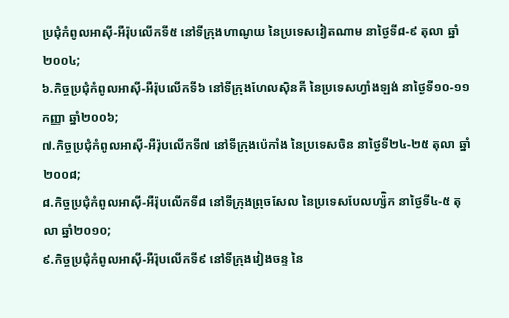ប្រជុំកំពូលអាស៊ី-អឺរ៉ុបលើកទី៥ នៅទីក្រុងហាណូយ នៃប្រទេសវៀតណាម នាថ្ងៃទី៨-៩ តុលា ឆ្នាំ២០០៤;
៦.កិច្ចប្រជុំកំពូលអាស៊ី-អឺរ៉ុបលើកទី៦ នៅទីក្រុងហែលស៊ិនគី នៃប្រទេសហ្វាំងឡង់ នាថ្ងៃទី១០-១១ កញ្ញា ឆ្នាំ២០០៦;
៧.កិច្ចប្រជុំកំពូលអាស៊ី-អឺរ៉ុបលើកទី៧ នៅទីក្រុងប៉េកាំង នៃប្រទេសចិន នាថ្ងៃទី២៤-២៥ តុលា ឆ្នាំ២០០៨;
៨.កិច្ចប្រជុំកំពូលអាស៊ី-អឺរ៉ុបលើកទី៨ នៅទីក្រុងព្រុចសែល នៃប្រទេសបែលហ្ស៉ិក នាថ្ងៃទី៤-៥ តុលា ឆ្នាំ២០១០;
៩.កិច្ចប្រជុំកំពូលអាស៊ី-អឺរ៉ុបលើកទី៩ នៅទីក្រុងវៀងចន្ទ នៃ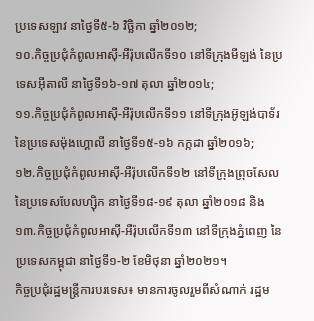ប្រទេសឡាវ នាថ្ងៃទី៥-៦ វិច្ឆិកា ឆ្នាំ២០១២;
១០.កិច្ចប្រជុំកំពូលអាស៊ី-អឺរ៉ុបលើកទី១០ នៅទីក្រុងមីឡង់ នៃប្រទេសអ៊ីតាលី នាថ្ងៃទី១៦-១៧ តុលា ឆ្នាំ២០១៤;
១១.កិច្ចប្រជុំកំពូលអាស៊ី-អឺរ៉ុបលើកទី១១ នៅទីក្រុងអ៊ូឡង់បាទ័រ នៃប្រទេសម៉ុងហ្គោលី នាថ្ងៃទី១៥-១៦ កក្កដា ឆ្នាំ២០១៦;
១២.កិច្ចប្រជុំកំពូលអាស៊ី-អឺរ៉ុបលើកទី១២ នៅទីក្រុងព្រុចសែល នៃប្រទេសបែលហ្ស៊ិក នាថ្ងៃទី១៨-១៩ តុលា ឆ្នាំ២០១៨ និង
១៣.កិច្ចប្រជុំកំពូលអាស៊ី-អឺរ៉ុបលើកទី១៣ នៅទីក្រុងភ្នំពេញ នៃប្រទេសកម្ពុជា នាថ្ងៃទី១-២ ខែមិថុនា ឆ្នាំ២០២១។
កិច្ចប្រជុំរដ្ឋមន្រ្តីការបរទេស៖ មានការចូលរួមពីសំណាក់ រដ្ឋម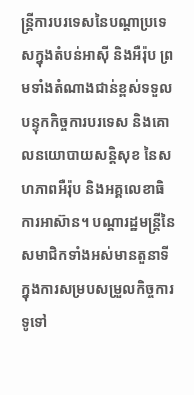ន្ត្រីការបរទេសនៃបណ្តាប្រទេសក្នុងតំបន់អាស៊ី និងអឺរ៉ុប ព្រមទាំងតំណាងជាន់ខ្ពស់ទទួលបន្ទុកកិច្ចការបរទេស និងគោលនយោបាយសន្តិសុខ នៃសហភាពអឺរ៉ុប និងអគ្គលេខាធិការអាស៊ាន។ បណ្តារដ្ឋមន្ត្រីនៃសមាជិកទាំងអស់មានតួនាទីក្នុងការសម្របសម្រួលកិច្ចការទូទៅ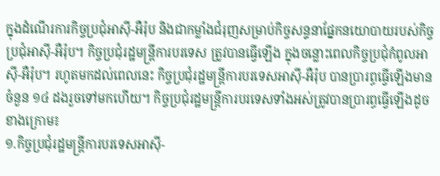ក្នុងដំណើរការកិច្ចប្រជុំអាស៊ី-អឺរ៉ុប និងជាកម្លាំងជំរុញសម្រាប់កិច្ចសន្ទនាផ្នែកនយោបាយរបស់កិច្ចប្រជុំអាស៊ី-អឺរ៉ុប។ កិច្ចប្រជុំរដ្ឋមន្រ្តីការបរទេស ត្រូវបានធ្វើឡើង ក្នុងចន្លោះពេលកិច្ចប្រជុំកំពូលអាស៊ី-អឺរ៉ុប។ រហូតមកដល់ពេលនេះ កិច្ចប្រជុំរដ្ឋមន្ត្រីការបរទេសអាស៊ី-អឺរ៉ុប បានប្រារព្ធធ្វើឡើងមានចំនួន ១៤ ដងរួចទៅមកហើយ។ កិច្ចប្រជុំរដ្ឋមន្ត្រីការបរទេសទាំងអស់ត្រូវបានប្រារព្ធធ្វើឡើងដូចខាងក្រោម៖
១.កិច្ចប្រជុំរដ្ឋមន្ត្រីការបរទេសអាស៊ី-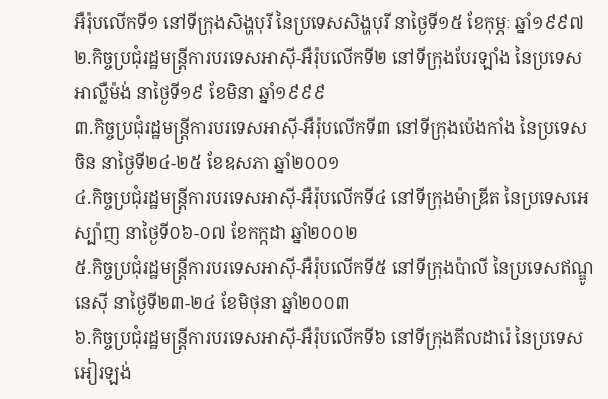អឺរ៉ុបលើកទី១ នៅទីក្រុងសិង្ហបុរី នៃប្រទេសសិង្ហបុរី នាថ្ងៃទី១៥ ខែកុម្ភៈ ឆ្នាំ១៩៩៧
២.កិច្ចប្រជុំរដ្ឋមន្ត្រីការបរទេសអាស៊ី-អឺរ៉ុបលើកទី២ នៅទីក្រុងបែរឡាំង នៃប្រទេសអាល្លឺម៉ង់ នាថ្ងៃទី១៩ ខែមិនា ឆ្នាំ១៩៩៩
៣.កិច្ចប្រជុំរដ្ឋមន្ត្រីការបរទេសអាស៊ី-អឺរ៉ុបលើកទី៣ នៅទីក្រុងប៉េងកាំង នៃប្រទេសចិន នាថ្ងៃទី២៤-២៥ ខែឧសភា ឆ្នាំ២០០១
៤.កិច្ចប្រជុំរដ្ឋមន្ត្រីការបរទេសអាស៊ី-អឺរ៉ុបលើកទី៤ នៅទីក្រុងម៉ាឌ្រីត នៃប្រទេសអេស្ប៉ាញ នាថ្ងៃទី០៦-០៧ ខែកក្កដា ឆ្នាំ២០០២
៥.កិច្ចប្រជុំរដ្ឋមន្ត្រីការបរទេសអាស៊ី-អឺរ៉ុបលើកទី៥ នៅទីក្រុងប៉ាលី នៃប្រទេសឥណ្ឌូនេស៊ី នាថ្ងៃទី២៣-២៤ ខែមិថុនា ឆ្នាំ២០០៣
៦.កិច្ចប្រជុំរដ្ឋមន្ត្រីការបរទេសអាស៊ី-អឺរ៉ុបលើកទី៦ នៅទីក្រុងគីលដារ៉េ នៃប្រទេសអៀរឡង់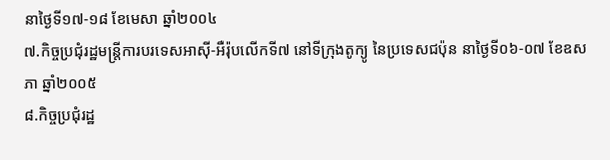នាថ្ងៃទី១៧-១៨ ខែមេសា ឆ្នាំ២០០៤
៧.កិច្ចប្រជុំរដ្ឋមន្ត្រីការបរទេសអាស៊ី-អឺរ៉ុបលើកទី៧ នៅទីក្រុងតូក្យូ នៃប្រទេសជប៉ុន នាថ្ងៃទី០៦-០៧ ខែឧសភា ឆ្នាំ២០០៥
៨.កិច្ចប្រជុំរដ្ឋ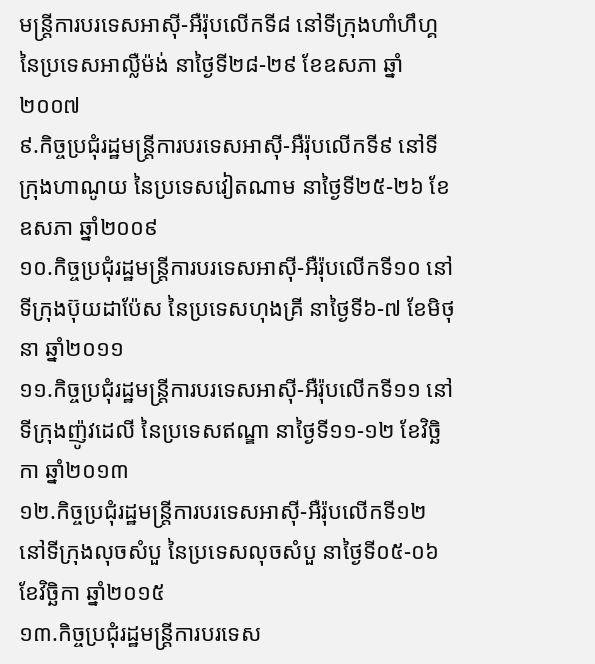មន្ត្រីការបរទេសអាស៊ី-អឺរ៉ុបលើកទី៨ នៅទីក្រុងហាំហឹហ្គ នៃប្រទេសអាល្លឺម៉ង់ នាថ្ងៃទី២៨-២៩ ខែឧសភា ឆ្នាំ២០០៧
៩.កិច្ចប្រជុំរដ្ឋមន្ត្រីការបរទេសអាស៊ី-អឺរ៉ុបលើកទី៩ នៅទីក្រុងហាណូយ នៃប្រទេសវៀតណាម នាថ្ងៃទី២៥-២៦ ខែឧសភា ឆ្នាំ២០០៩
១០.កិច្ចប្រជុំរដ្ឋមន្ត្រីការបរទេសអាស៊ី-អឺរ៉ុបលើកទី១០ នៅទីក្រុងប៊ុយដាប៉ែស នៃប្រទេសហុងគ្រី នាថ្ងៃទី៦-៧ ខែមិថុនា ឆ្នាំ២០១១
១១.កិច្ចប្រជុំរដ្ឋមន្ត្រីការបរទេសអាស៊ី-អឺរ៉ុបលើកទី១១ នៅទីក្រុងញ៉ូវដេលី នៃប្រទេសឥណ្ឌា នាថ្ងៃទី១១-១២ ខែវិច្ឆិកា ឆ្នាំ២០១៣
១២.កិច្ចប្រជុំរដ្ឋមន្ត្រីការបរទេសអាស៊ី-អឺរ៉ុបលើកទី១២ នៅទីក្រុងលុចសំបួ នៃប្រទេសលុចសំបួ នាថ្ងៃទី០៥-០៦ ខែវិច្ឆិកា ឆ្នាំ២០១៥
១៣.កិច្ចប្រជុំរដ្ឋមន្ត្រីការបរទេស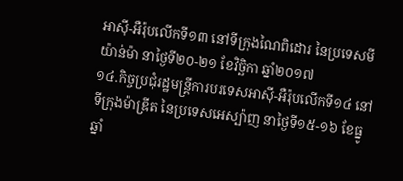អាស៊ី-អឺរ៉ុបលើកទី១៣ នៅទីក្រុងណៃពិដោរ នៃប្រទេសមីយ៉ាន់ម៉ា នាថ្ងៃទី២០-២១ ខែវិច្ឆិកា ឆ្នាំ២០១៧
១៤.កិច្ចប្រជុំរដ្ឋមន្ត្រីការបរទេសអាស៊ី-អឺរ៉ុបលើកទី១៤ នៅទីក្រុងម៉ាឌ្រីត នៃប្រទេសអេស្ប៉ាញ នាថ្ងៃទី១៥-១៦ ខែធ្នូ ឆ្នាំ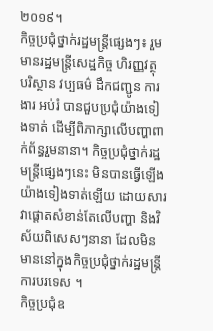២០១៩។
កិច្ចប្រជុំថ្នាក់រដ្ឋមន្រ្តីផ្សេងៗ៖ រួមមានរដ្ឋមន្រ្តីសេដ្ឋកិច្ច ហិរញ្ញវត្ថុ បរិស្ថាន វប្បធម៌ ដឹកជញ្ជូន ការងារ អប់រំ បានជួបប្រជុំយ៉ាងទៀងទាត់ ដើម្បីពិភាក្សាលើបញ្ហាពាក់ព័ន្ធរួមនានា។ កិច្ចប្រជុំថ្នាក់រដ្ឋមន្ត្រីផ្សេងៗនេះ មិនបានធ្វើឡើងយ៉ាងទៀងទាត់ឡើយ ដោយសារវាផ្តោតសំខាន់តែលើបញ្ហា និងវិស័យពិសេសៗនានា ដែលមិនមាននៅក្នុងកិច្ចប្រជុំថ្នាក់រដ្ឋមន្រ្តីការបរទេស ។
កិច្ចប្រជុំឧ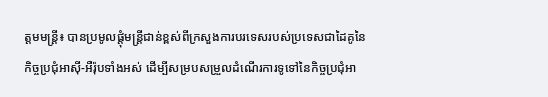ត្តមមន្ដ្រី៖ បានប្រមូលផ្តុំមន្ដ្រីជាន់ខ្ពស់ពីក្រសួងការបរទេសរបស់ប្រទេសជាដៃគូនៃកិច្ចប្រជុំអាស៊ី-អឺរ៉ុបទាំងអស់ ដើម្បីសម្របសម្រួលដំណើរការទូទៅនៃកិច្ចប្រជុំអា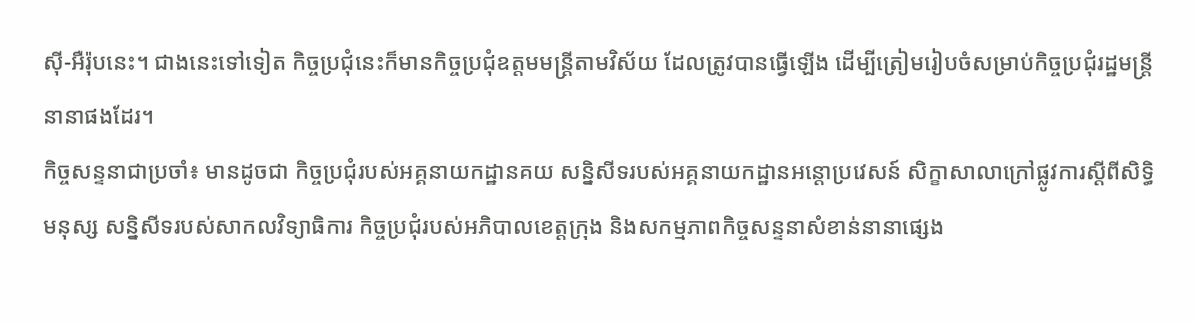ស៊ី-អឺរ៉ុបនេះ។ ជាងនេះទៅទៀត កិច្ចប្រជុំនេះក៏មានកិច្ចប្រជុំឧត្តមមន្ដ្រីតាមវិស័យ ដែលត្រូវបានធ្វើឡើង ដើម្បីត្រៀមរៀបចំសម្រាប់កិច្ចប្រជុំរដ្ឋមន្ដ្រីនានាផងដែរ។
កិច្ចសន្ទនាជាប្រចាំ៖ មានដូចជា កិច្ចប្រជុំរបស់អគ្គនាយកដ្ឋានគយ សន្និសីទរបស់អគ្គនាយកដ្ឋានអន្តោប្រវេសន៍ សិក្ខាសាលាក្រៅផ្លូវការស្ដីពីសិទ្ធិមនុស្ស សន្និសីទរបស់សាកលវិទ្យាធិការ កិច្ចប្រជុំរបស់អភិបាលខេត្តក្រុង និងសកម្មភាពកិច្ចសន្ទនាសំខាន់នានាផ្សេង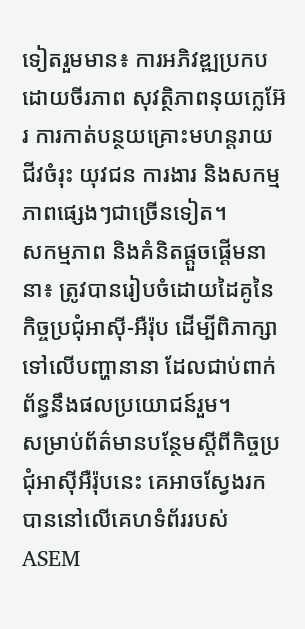ទៀតរួមមាន៖ ការអភិវឌ្ឍប្រកបដោយចីរភាព សុវត្ថិភាពនុយក្លេអ៊ែរ ការកាត់បន្ថយគ្រោះមហន្តរាយ ជីវចំរុះ យុវជន ការងារ និងសកម្មភាពផ្សេងៗជាច្រើនទៀត។
សកម្មភាព និងគំនិតផ្ដួចផ្ដើមនានា៖ ត្រូវបានរៀបចំដោយដៃគូនៃកិច្ចប្រជុំអាស៊ី-អឺរ៉ុប ដើម្បីពិភាក្សាទៅលើបញ្ហានានា ដែលជាប់ពាក់ព័ន្ធនឹងផលប្រយោជន៍រួម។
សម្រាប់ព័ត៌មានបន្ថែមស្តីពីកិច្ចប្រជុំអាស៊ីអឺរ៉ុបនេះ គេអាចស្វែងរកបាននៅលើគេហទំព័ររបស់ ASEM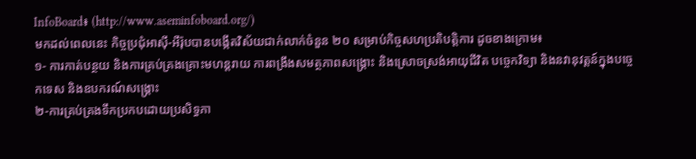InfoBoard៖ (http://www.aseminfoboard.org/)
មកដល់ពេលនេះ កិច្ចប្រជុំអាស៊ី-អឺរ៉ុបបានបង្កើតវិស័យជាក់លាក់ចំនួន ២០ សម្រាប់កិច្ចសហប្រតិបត្តិការ ដូចខាងក្រោម៖
១- ការកាត់បន្ថយ និងការគ្រប់គ្រងគ្រោះមហន្តរាយ ការពង្រឹងសមត្ថភាពសង្គ្រោះ និងស្រោចស្រង់អាយុជីវិត បច្ចេកវិទ្យា និងនវានុវត្តន៍ក្នុងបច្ចេកទេស និងឧបករណ៍សង្គ្រោះ
២-ការគ្រប់គ្រងទឹកប្រកបដោយប្រសិទ្ធភា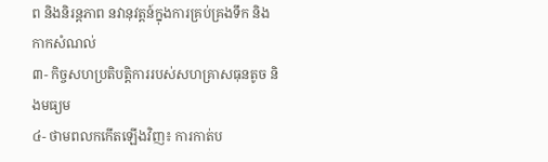ព និងនិរន្តភាព នវានុវត្តន៍ក្នុងការគ្រប់គ្រងទឹក និងកាកសំណល់
៣- កិច្ចសហប្រតិបត្តិការរបស់សហគ្រាសធុនតូច និងមធ្យម
៤- ថាមពលកកើតឡើងវិញ៖ ការកាត់ប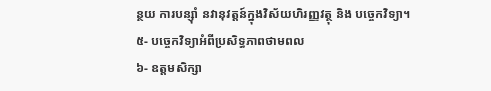ន្ថយ ការបន្សុំា នវានុវត្តន៍ក្នុងវិស័យហិរញ្ញវត្ថុ និង បច្ចេកវិទ្យា។
៥- បច្ចេកវិទ្យាអំពីប្រសិទ្ធភាពថាមពល
៦- ឧត្តមសិក្សា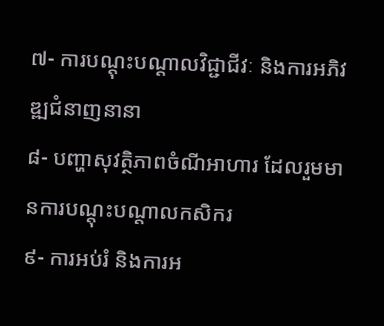៧- ការបណ្តុះបណ្តាលវិជ្ជាជីវៈ និងការអភិវឌ្ឍជំនាញនានា
៨- បញ្ហាសុវត្ថិភាពចំណីអាហារ ដែលរួមមានការបណ្តុះបណ្តាលកសិករ
៩- ការអប់រំ និងការអ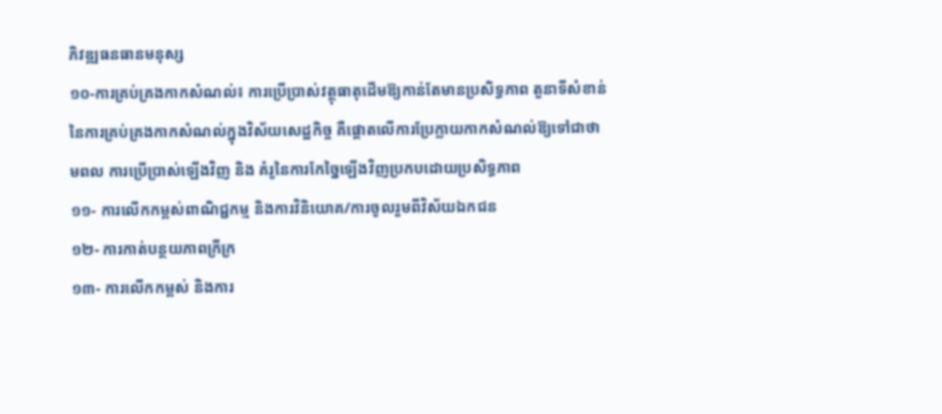ភិវឌ្ឍធនធានមនុស្ស
១០-ការគ្រប់គ្រងកាកសំណល់៖ ការប្រើប្រាស់វត្ថុធាតុដើមឱ្យកាន់តែមានប្រសិទ្ធភាព តួនាទីសំខាន់នៃការគ្រប់គ្រងកាកសំណល់ក្នុងវិស័យសេដ្ឋកិច្ច គឺផ្តោតលើការប្រែក្លាយកាកសំណល់ឱ្យទៅជាថាមពល ការប្រើប្រាស់ឡើងវិញ និង គំរូនៃការកែច្នៃឡើងវិញប្រកបដោយប្រសិទ្ធភាព
១១- ការលើកកម្ពស់ពាណិជ្ជកម្ម និងការវិនិយោគ/ការចូលរួមពីវិស័យឯកជន
១២- ការកាត់បន្ថយភាពក្រីក្រ
១៣- ការលើកកម្ពស់ និងការ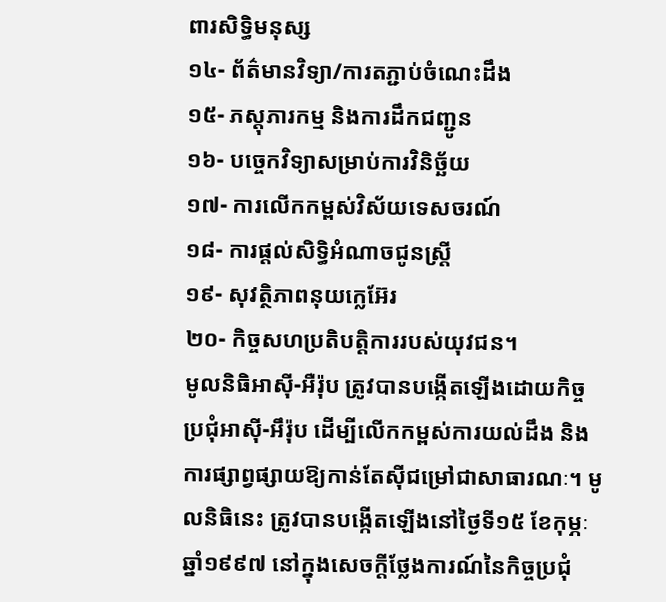ពារសិទ្ធិមនុស្ស
១៤- ព័ត៌មានវិទ្យា/ការតភ្ជាប់ចំណេះដឹង
១៥- ភស្តុភារកម្ម និងការដឹកជញ្ជូន
១៦- បច្ចេកវិទ្យាសម្រាប់ការវិនិច្ឆ័យ
១៧- ការលើកកម្ពស់វិស័យទេសចរណ៍
១៨- ការផ្តល់សិទ្ធិអំណាចជូនស្រ្តី
១៩- សុវត្ថិភាពនុយក្លេអ៊ែរ
២០- កិច្ចសហប្រតិបត្តិការរបស់យុវជន។
មូលនិធិអាស៊ី-អឺរ៉ុប ត្រូវបានបង្កើតឡើងដោយកិច្ចប្រជុំអាស៊ី-អឹរ៉ុប ដើម្បីលើកកម្ពស់ការយល់ដឹង និងការផ្សាព្វផ្សាយឱ្យកាន់តែស៊ីជម្រៅជាសាធារណៈ។ មូលនិធិនេះ ត្រូវបានបង្កើតឡើងនៅថ្ងៃទី១៥ ខែកុម្ភៈ ឆ្នាំ១៩៩៧ នៅក្នុងសេចក្តីថ្លែងការណ៍នៃកិច្ចប្រជុំ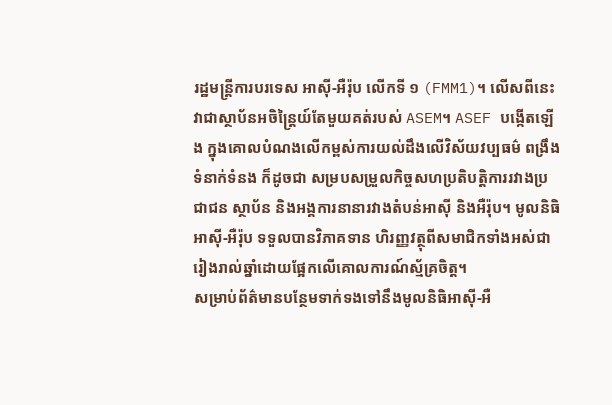រដ្ឋមន្រ្តីការបរទេស អាស៊ី-អឺរ៉ុប លើកទី ១ (FMM1)។ លើសពីនេះ វាជាស្ថាប័នអចិន្រ្តៃយ៍តែមួយគត់របស់ ASEM។ ASEF បង្កើតឡើង ក្នុងគោលបំណងលើកម្ពស់ការយល់ដឹងលើវិស័យវប្បធម៌ ពង្រឹងទំនាក់ទំនង ក៏ដូចជា សម្របសម្រួលកិច្ចសហប្រតិបត្តិការរវាងប្រជាជន ស្ថាប័ន និងអង្គការនានារវាងតំបន់អាស៊ី និងអឺរ៉ុប។ មូលនិធិអាស៊ី-អឺរ៉ុប ទទួលបានវិភាគទាន ហិរញ្ញវត្ថុពីសមាជិកទាំងអស់ជារៀងរាល់ឆ្នាំដោយផ្អែកលើគោលការណ៍ស្ម័គ្រចិត្ត។
សម្រាប់ព័ត៌មានបន្ថែមទាក់ទងទៅនឹងមូលនិធិអាស៊ី-អឺ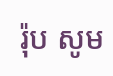រ៉ុប សូម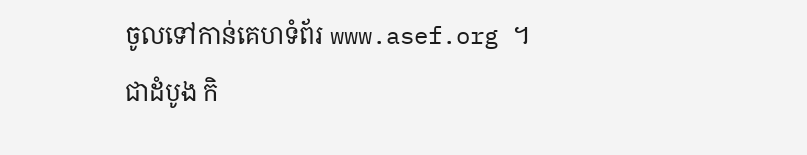ចូលទៅកាន់គេហទំព័រ www.asef.org ។
ជាដំបូង កិ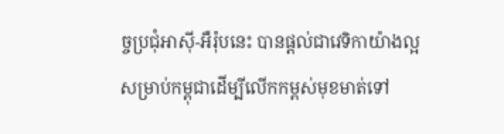ច្ចប្រជុំអាស៊ី-អឺរ៉ុបនេះ បានផ្តល់ជាវេទិកាយ៉ាងល្អសម្រាប់កម្ពុជាដើម្បីលើកកម្ពស់មុខមាត់ទៅ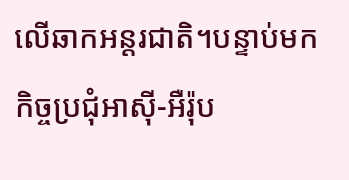លើឆាកអន្តរជាតិ។បន្ទាប់មក កិច្ចប្រជុំអាស៊ី-អឺរ៉ុប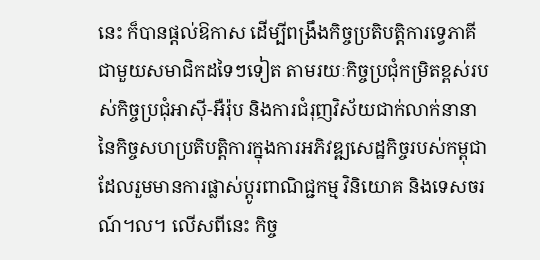នេះ ក៏បានផ្តល់ឱកាស ដើម្បីពង្រឹងកិច្ចប្រតិបត្តិការទ្វេភាគីជាមួយសមាជិកដទៃៗទៀត តាមរយៈកិច្ចប្រជុំកម្រិតខ្ពស់របស់កិច្ចប្រជុំអាស៊ី-អឺរ៉ុប និងការជំរុញវិស័យជាក់លាក់នានានៃកិច្ចសហប្រតិបត្តិការក្នុងការអភិវឌ្ឍសេដ្ឋកិច្ចរបស់កម្ពុជា ដែលរួមមានការផ្លាស់ប្តូរពាណិជ្ជកម្ម វិនិយោគ និងទេសចរណ៍។ល។ លើសពីនេះ កិច្ច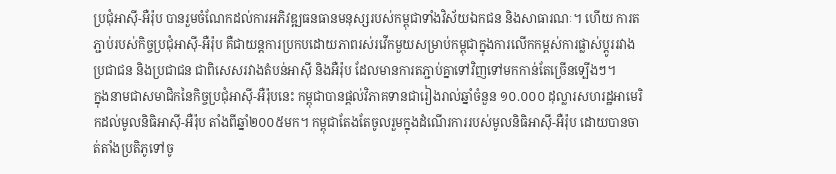ប្រជុំអាស៊ី-អឺរ៉ុប បានរួមចំណែកដល់ការអភិវឌ្ឍធនធានមនុស្សរបស់កម្ពុជាទាំងវិស័យឯកជន និងសាធារណៈ។ ហើយ ការតភ្ជាប់របស់កិច្ចប្រជុំអាស៊ី-អឺរ៉ុប គឺជាយន្តការប្រកបដោយភាពរស់រវើកមួយសម្រាប់កម្ពុជាក្នុងការលើកកម្ពស់ការផ្លាស់ប្តូររវាងប្រជាជន និងប្រជាជន ជាពិសេសរវាងតំបន់អាស៊ី និងអឺរ៉ុប ដែលមានការតភ្ជាប់គ្នាទៅវិញទៅមកកាន់តែច្រើនទ្បើងៗ។
ក្នុងនាមជាសមាជិកនៃកិច្ចប្រជុំអាស៊ី-អឺរ៉ុបនេះ កម្ពុជាបានផ្តល់វិភាគទានជារៀងរាល់ឆ្នាំចំនួន ១០.០០០ ដុល្លារសហរដ្ឋអាមេរិកដល់មូលនិធិអាស៊ី-អឺរ៉ុប តាំងពីឆ្នាំ២០០៥មក។ កម្ពុជាតែងតែចូលរួមក្នុងដំណើរការរបស់មូលនិធិអាស៊ី-អឺរ៉ុប ដោយបានចាត់តាំងប្រតិភូទៅចូ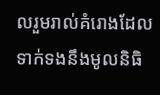លរួមរាល់គំរោងដែលទាក់ទងនឹងមូលនិធិ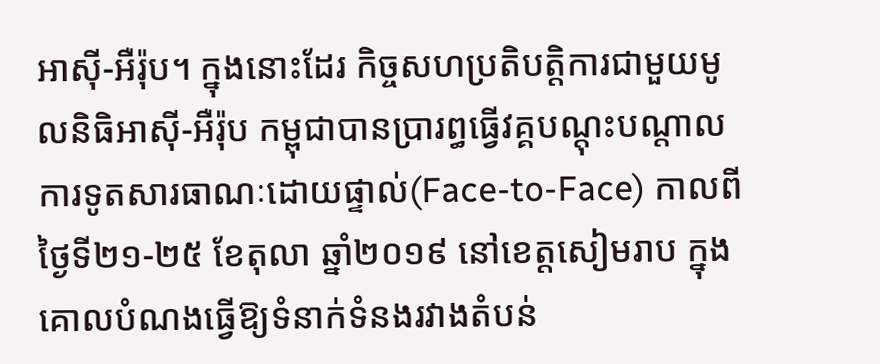អាស៊ី-អឺរ៉ុប។ ក្នុងនោះដែរ កិច្ចសហប្រតិបត្តិការជាមួយមូលនិធិអាស៊ី-អឺរ៉ុប កម្ពុជាបានប្រារព្ធធ្វើវគ្គបណ្តុះបណ្តាលការទូតសារធាណៈដោយផ្ទាល់(Face-to-Face) កាលពីថ្ងៃទី២១-២៥ ខែតុលា ឆ្នាំ២០១៩ នៅខេត្តសៀមរាប ក្នុងគោលបំណងធ្វើឱ្យទំនាក់ទំនងរវាងតំបន់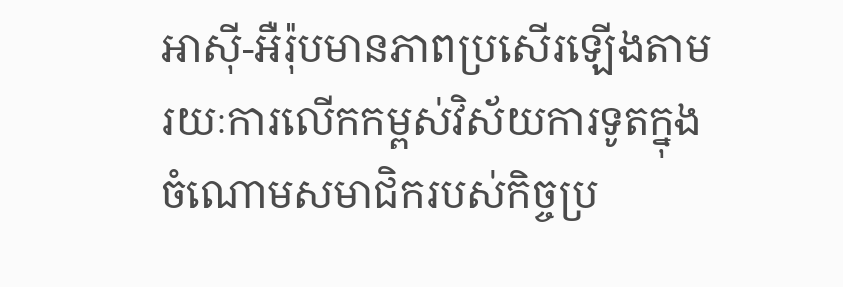អាស៊ី-អឺរ៉ុបមានភាពប្រសើរឡើងតាមរយៈការលើកកម្ពស់វិស័យការទូតក្នុងចំណោមសមាជិករបស់កិច្ចប្រ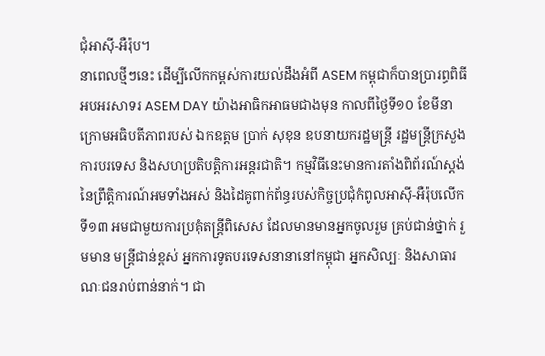ជុំអាស៊ី-អឺរ៉ុប។
នាពេលថ្មីៗនេះ ដើម្បីលើកកម្ពស់ការយល់ដឹងអំពី ASEM កម្ពុជាក៏បានប្រារព្ធពិធីអបអរសាទរ ASEM DAY យ៉ាងអាធិកអាធមជាងមុន កាលពីថ្ងៃទី១០ ខែមីនាក្រោមអធិបតីភាពរបស់ ឯកឧត្តម ប្រាក់ សុខុន ឧបនាយករដ្ឋមន្រ្តី រដ្ឋមន្រ្តីក្រសួងការបរទេស និងសហប្រតិបត្តិការអន្តរជាតិ។ កម្មវិធីនេះមានការតាំងពិព័រណ៍ស្តង់នៃព្រឹត្តិការណ៍អមទាំងអស់ និងដៃគូពាក់ព័ន្ធរបស់កិច្ចប្រជុំកំពូលអាស៊ី-អឺរ៉ុបលើកទី១៣ អមជាមួយការប្រគុំតន្ត្រីពិសេស ដែលមានមានអ្នកចូលរួម គ្រប់ជាន់ថ្នាក់ រួមមាន មន្រ្តីជាន់ខ្ពស់ អ្នកការទូតបរទេសនានានៅកម្ពុជា អ្នកសិល្បៈ និងសាធារណៈជនរាប់ពាន់នាក់។ ជា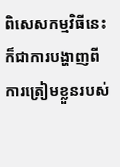ពិសេសកម្មវិធីនេះ ក៏ជាការបង្ហាញពីការត្រៀមខ្លួនរបស់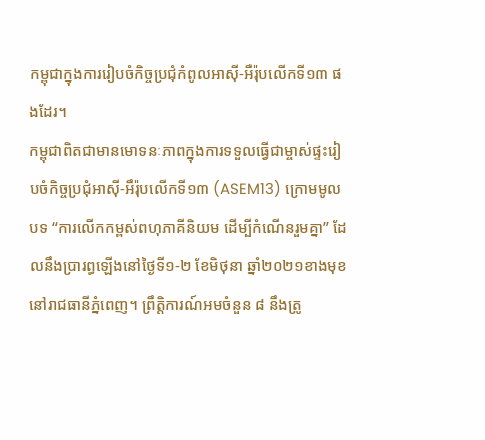កម្ពុជាក្នុងការរៀបចំកិច្ចប្រជុំកំពូលអាស៊ី-អឺរ៉ុបលើកទី១៣ ផងដែរ។
កម្ពុជាពិតជាមានមោទនៈភាពក្នុងការទទួលធ្វើជាម្ចាស់ផ្ទះរៀបចំកិច្ចប្រជុំអាស៊ី-អឹរ៉ុបលើកទី១៣ (ASEM13) ក្រោមមូលបទ “ការលើកកម្ពស់ពហុភាគីនិយម ដើម្បីកំណើនរួមគ្នា” ដែលនឹងប្រារព្ធឡើងនៅថ្ងៃទី១-២ ខែមិថុនា ឆ្នាំ២០២១ខាងមុខ នៅរាជធានីភ្នំពេញ។ ព្រឹត្តិការណ៍អមចំនួន ៨ នឹងត្រូ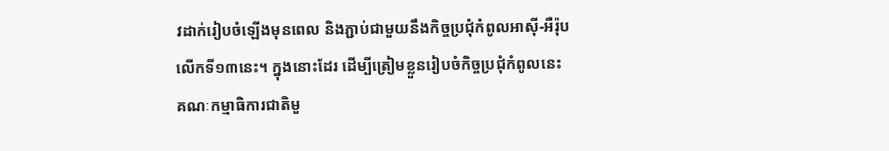វដាក់រៀបចំឡើងមុនពេល និងភ្ជាប់ជាមួយនឹងកិច្ចប្រជុំកំពូលអាស៊ី-អឺរ៉ុបលើកទី១៣នេះ។ ក្នុងនោះដែរ ដើម្បីត្រៀមខ្លួនរៀបចំកិច្ចប្រជុំកំពូលនេះ គណៈកម្មាធិការជាតិមួ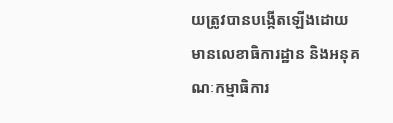យត្រូវបានបង្កើតឡើងដោយមានលេខាធិការដ្ឋាន និងអនុគណៈកម្មាធិការ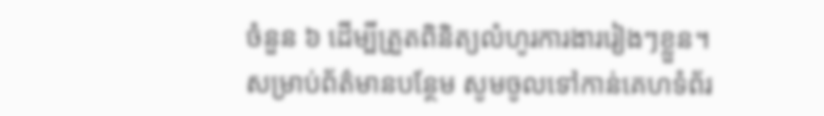ចំនួន ៦ ដើម្បីត្រួតពិនិត្យលំហូរការងាររៀងៗខ្លួន។
សម្រាប់ព័ត៌មានបន្ថែម សូមចូលទៅកាន់គេហទំព័រ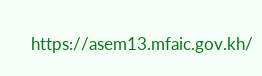https://asem13.mfaic.gov.kh/